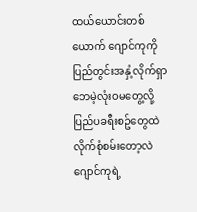ထယ်ယောင်းတစ်ယောက် ဂျောင်ကုကိုပြည်တွင်းအနှံ့လိုက်ရှာဘေမဲ့လုံးဝမတွေ့လို့ ပြည်ပခရီးစဥ်တွေထဲ
လိုက်စုံစမ်းတော့လဲ ဂျောင်ကုရဲ့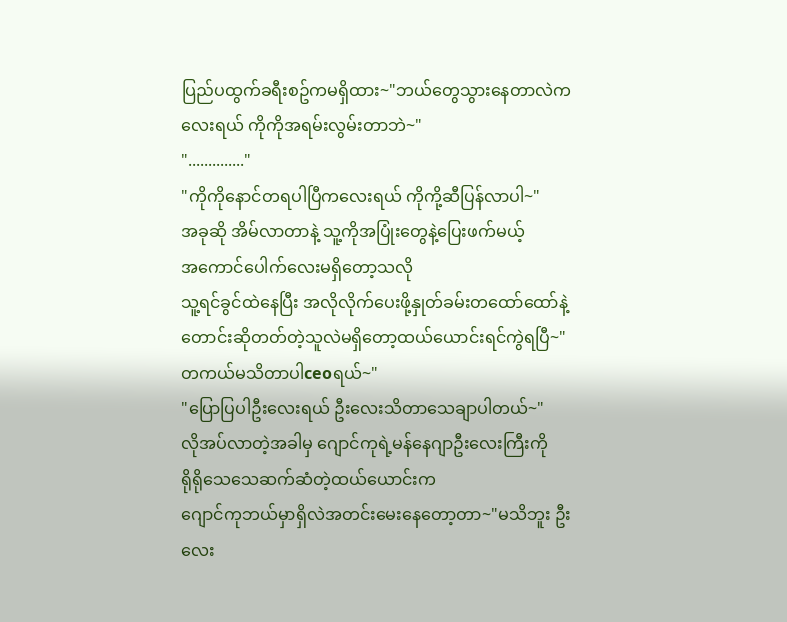ပြည်ပထွက်ခရီးစဥ်ကမရှိထား~"ဘယ်တွေသွားနေတာလဲကလေးရယ် ကိုကိုအရမ်းလွမ်းတာဘဲ~"
".............."
"ကိုကိုနောင်တရပါပြီကလေးရယ် ကိုကို့ဆီပြန်လာပါ~"
အခုဆို အိမ်လာတာနဲ့ သူ့ကိုအပြုံးတွေနဲ့ပြေးဖက်မယ့်
အကောင်ပေါက်လေးမရှိတော့သလို
သူ့ရင်ခွင်ထဲနေပြီး အလိုလိုက်ပေးဖို့နှုတ်ခမ်းတထော်ထော်နဲ့တောင်းဆိုတတ်တဲ့သူလဲမရှိတော့ထယ်ယောင်းရင်ကွဲရပြီ~"တကယ်မသိတာပါceoရယ်~"
"ပြောပြပါဦးလေးရယ် ဦးလေးသိတာသေချာပါတယ်~"
လိုအပ်လာတဲ့အခါမှ ဂျောင်ကုရဲ့မန်နေဂျာဦးလေးကြီးကို
ရိုရိုသေသေဆက်ဆံတဲ့ထယ်ယောင်းက
ဂျောင်ကုဘယ်မှာရှိလဲအတင်းမေးနေတော့တာ~"မသိဘူး ဦးလေး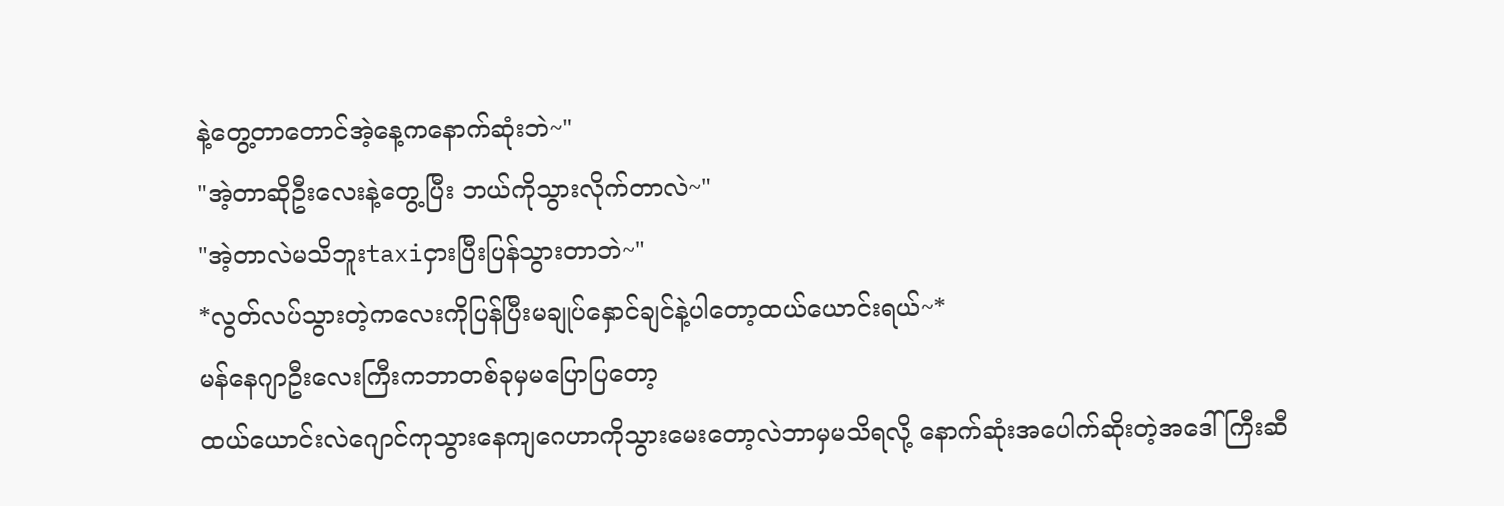နဲ့တွေ့တာတောင်အဲ့နေ့ကနောက်ဆုံးဘဲ~"
"အဲ့တာဆိုဦးလေးနဲ့တွေ့ပြီး ဘယ်ကိုသွားလိုက်တာလဲ~"
"အဲ့တာလဲမသိဘူးtaxiငှားပြီးပြန်သွားတာဘဲ~"
*လွတ်လပ်သွားတဲ့ကလေးကိုပြန်ပြီးမချုပ်နှောင်ချင်နဲ့ပါတော့ထယ်ယောင်းရယ်~*
မန်နေဂျာဦးလေးကြီးကဘာတစ်ခုမှမပြောပြတော့
ထယ်ယောင်းလဲဂျောင်ကုသွားနေကျဂေဟာကိုသွားမေးတော့လဲဘာမှမသိရလို့ နောက်ဆုံးအပေါက်ဆိုးတဲ့အဒေါ်ကြီးဆီ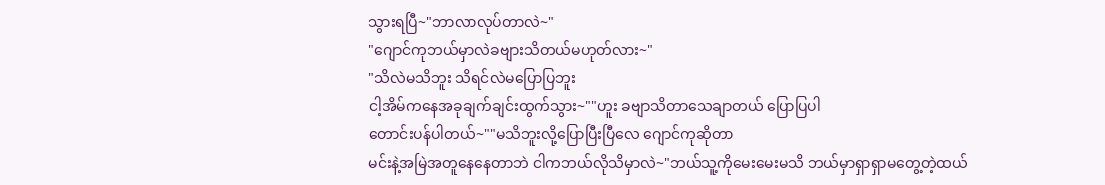သွားရပြီ~"ဘာလာလုပ်တာလဲ~"
"ဂျောင်ကုဘယ်မှာလဲခဗျားသိတယ်မဟုတ်လား~"
"သိလဲမသိဘူး သိရင်လဲမပြောပြဘူး
ငါ့အိမ်ကနေအခုချက်ချင်းထွက်သွား~""ဟူး ခဗျာသိတာသေချာတယ် ပြောပြပါ
တောင်းပန်ပါတယ်~""မသိဘူးလို့ပြောပြီးပြီလေ ဂျောင်ကုဆိုတာ
မင်းနဲ့အမြဲအတူနေနေတာဘဲ ငါကဘယ်လိုသိမှာလဲ~"ဘယ်သူ့ကိုမေးမေးမသိ ဘယ်မှာရှာရှာမတွေ့တဲ့ထယ်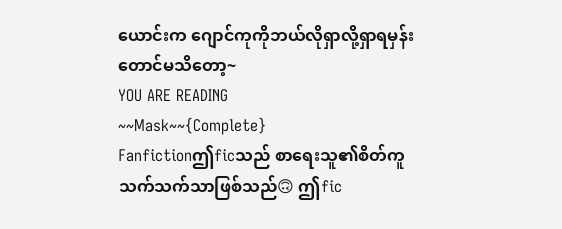ယောင်းက ဂျောင်ကုကိုဘယ်လိုရှာလို့ရှာရမှန်းတောင်မသိတော့~
YOU ARE READING
~~Mask~~{Complete}
Fanfictionဤficသည် စာရေးသူ၏စိတ်ကူသက်သက်သာဖြစ်သည်🙃 ဤfic